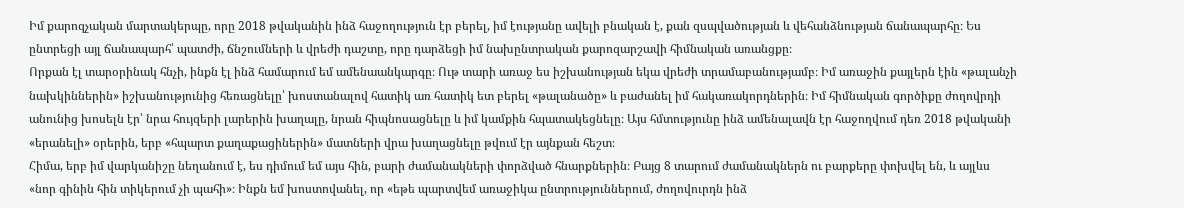Իմ քարոզչական մարտակերպը, որը 2018 թվականին ինձ հաջողություն էր բերել, իմ էությանը ավելի բնական է, քան զսպվածության և վեհանձնության ճանապարհը։ Ես ընտրեցի այլ ճանապարհ՝ պատժի, ճնշումների և վրեժի դաշտը, որը դարձեցի իմ նախընտրական քարոզարշավի հիմնական առանցքը։
Որքան էլ տարօրինակ հնչի, ինքն էլ ինձ համարում եմ ամենաանկարգը։ Ութ տարի առաջ ես իշխանության եկա վրեժի տրամաբանությամբ։ Իմ առաջին քայլերն էին «թալանչի նախկիններին» իշխանությունից հեռացնելը՝ խոստանալով հատիկ առ հատիկ ետ բերել «թալանածը» և բաժանել իմ հակառակորդներին։ Իմ հիմնական գործիքը ժողովրդի անունից խոսելն էր՝ նրա հույզերի լարերին խաղալը, նրան հիպնոսացնելը և իմ կամքին հպատակեցնելը։ Այս հմտությունը ինձ ամենալավն էր հաջողվում դեռ 2018 թվականի «երանելի» օրերին, երբ «հպարտ քաղաքացիներին» մատների վրա խաղացնելը թվում էր այնքան հեշտ։
Հիմա, երբ իմ վարկանիշը նեղանում է, ես դիմում եմ այս հին, բարի ժամանակների փորձված հնարքներին։ Բայց 8 տարում ժամանակներն ու բարքերը փոխվել են, և այլևս «նոր գինին հին տիկերում չի պահի»։ Ինքն եմ խոստովանել, որ «եթե պարտվեմ առաջիկա ընտրություններում, ժողովուրդն ինձ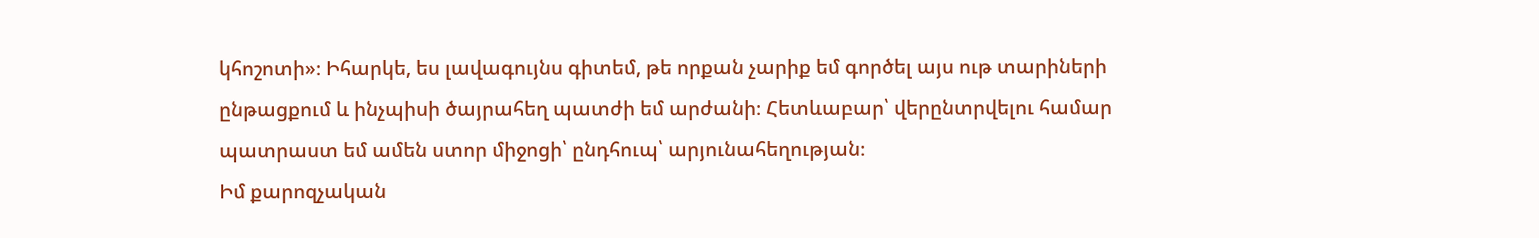կհոշոտի»։ Իհարկե, ես լավագույնս գիտեմ, թե որքան չարիք եմ գործել այս ութ տարիների ընթացքում և ինչպիսի ծայրահեղ պատժի եմ արժանի։ Հետևաբար՝ վերընտրվելու համար պատրաստ եմ ամեն ստոր միջոցի՝ ընդհուպ՝ արյունահեղության։
Իմ քարոզչական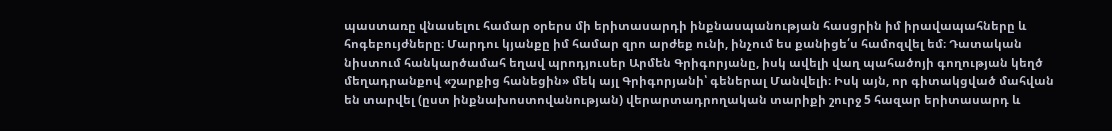պաստառը վնասելու համար օրերս մի երիտասարդի ինքնասպանության հասցրին իմ իրավապահները և հոգեբույժները։ Մարդու կյանքը իմ համար զրո արժեք ունի, ինչում ես քանիցե՛ս համոզվել եմ։ Դատական նիստում հանկարծամահ եղավ պրոդյուսեր Արմեն Գրիգորյանը, իսկ ավելի վաղ պահածոյի գողության կեղծ մեղադրանքով «շարքից հանեցին» մեկ այլ Գրիգորյանի՝ գեներալ Մանվելի։ Իսկ այն, որ գիտակցված մահվան են տարվել (ըստ ինքնախոստովանության) վերարտադրողական տարիքի շուրջ 5 հազար երիտասարդ և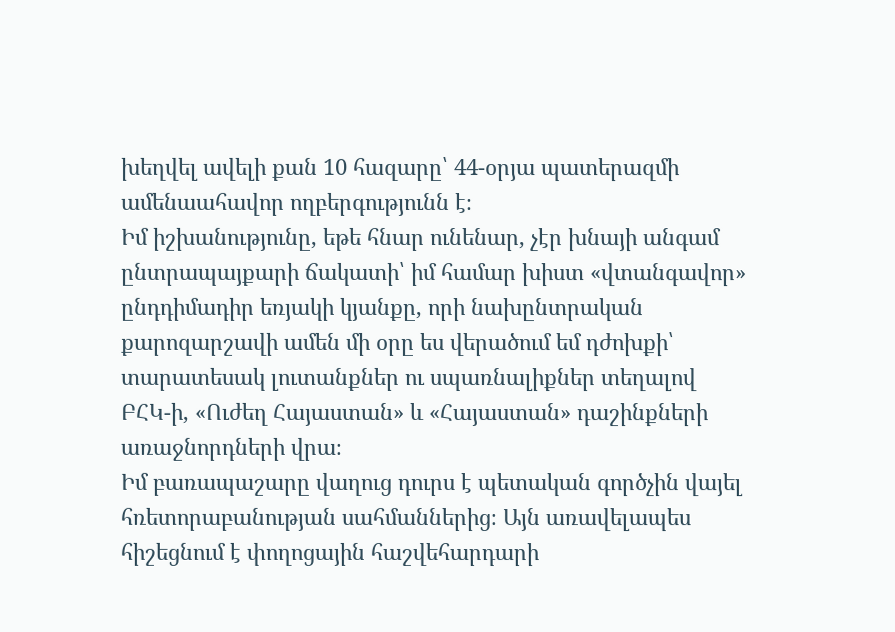խեղվել ավելի քան 10 հազարը՝ 44-օրյա պատերազմի ամենաահավոր ողբերգությունն է։
Իմ իշխանությունը, եթե հնար ունենար, չէր խնայի անգամ ընտրապայքարի ճակատի՝ իմ համար խիստ «վտանգավոր» ընդդիմադիր եռյակի կյանքը, որի նախընտրական քարոզարշավի ամեն մի օրը ես վերածում եմ դժոխքի՝ տարատեսակ լուտանքներ ու սպառնալիքներ տեղալով ԲՀԿ-ի, «Ուժեղ Հայաստան» և «Հայաստան» դաշինքների առաջնորդների վրա։
Իմ բառապաշարը վաղուց դուրս է պետական գործչին վայել հռետորաբանության սահմաններից։ Այն առավելապես հիշեցնում է փողոցային հաշվեհարդարի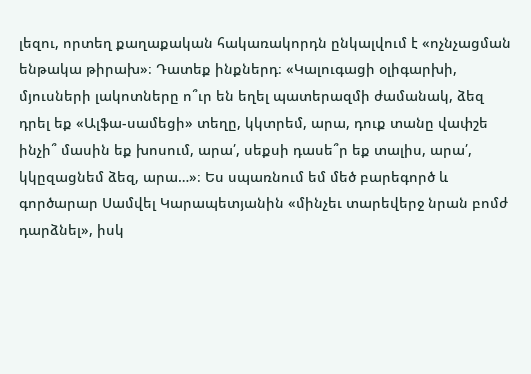լեզու, որտեղ քաղաքական հակառակորդն ընկալվում է «ոչնչացման ենթակա թիրախ»։ Դատեք ինքներդ։ «Կալուգացի օլիգարխի, մյուսների լակոտները ո՞ւր են եղել պատերազմի ժամանակ, ձեզ դրել եք «Ալֆա-սամեցի» տեղը, կկտրեմ, արա, դուք տանը վափշե ինչի՞ մասին եք խոսում, արա՛, սեքսի դասե՞ր եք տալիս, արա՛, կկըզացնեմ ձեզ, արա…»։ Ես սպառնում եմ մեծ բարեգործ և գործարար Սամվել Կարապետյանին «մինչեւ տարեվերջ նրան բոմժ դարձնել», իսկ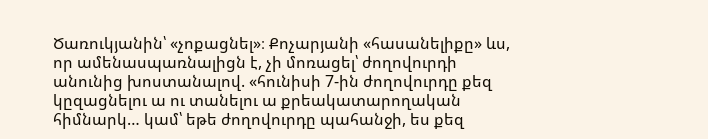Ծառուկյանին՝ «չոքացնել»։ Քոչարյանի «հասանելիքը» ևս, որ ամենասպառնալիցն է, չի մոռացել՝ ժողովուրդի անունից խոստանալով. «հունիսի 7-ին ժողովուրդը քեզ կըզացնելու ա ու տանելու ա քրեակատարողական հիմնարկ… կամ՝ եթե ժողովուրդը պահանջի, ես քեզ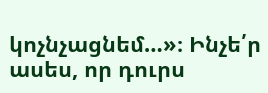կոչնչացնեմ…»։ Ինչե՛ր ասես, որ դուրս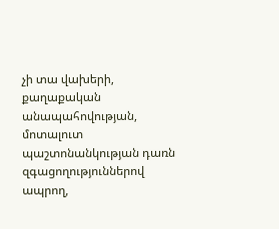չի տա վախերի, քաղաքական անապահովության, մոտալուտ պաշտոնանկության դառն զգացողություններով ապրող,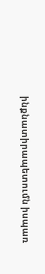ինքնատիրապետումն իսպառ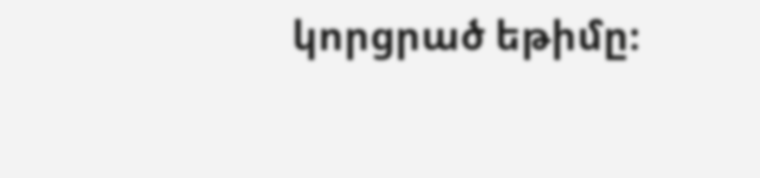կորցրած եթիմը։